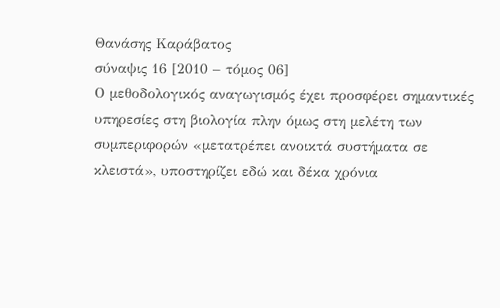Θανάσης Καράβατος
σύναψις 16 [2010 – τόμος 06]
Ο μεθοδολογικός αναγωγισμός έχει προσφέρει σημαντικές υπηρεσίες στη βιολογία πλην όμως στη μελέτη των συμπεριφορών «μετατρέπει ανοικτά συστήματα σε κλειστά», υποστηρίζει εδώ και δέκα χρόνια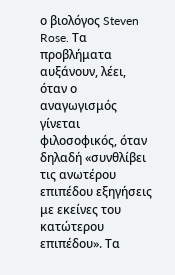ο βιολόγος Steven Rose. Tα προβλήματα αυξάνουν, λέει, όταν ο αναγωγισμός γίνεται φιλοσοφικός, όταν δηλαδή «συνθλίβει τις ανωτέρου επιπέδου εξηγήσεις με εκείνες του κατώτερου επιπέδου». Τα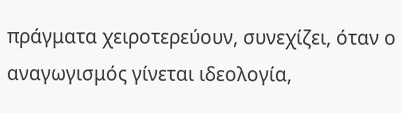πράγματα χειροτερεύουν, συνεχίζει, όταν ο αναγωγισμός γίνεται ιδεολογία,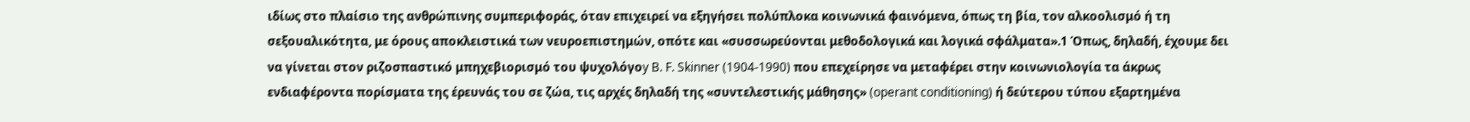ιδίως στο πλαίσιο της ανθρώπινης συμπεριφοράς, όταν επιχειρεί να εξηγήσει πολύπλοκα κοινωνικά φαινόμενα, όπως τη βία, τον αλκοολισμό ή τη σεξουαλικότητα, με όρους αποκλειστικά των νευροεπιστημών, οπότε και «συσσωρεύονται μεθοδολογικά και λογικά σφάλματα».1 Όπως, δηλαδή, έχουμε δει να γίνεται στον ριζοσπαστικό μπηχεβιορισμό του ψυχολόγοy B. F. Skinner (1904-1990) που επεχείρησε να μεταφέρει στην κοινωνιολογία τα άκρως ενδιαφέροντα πορίσματα της έρευνάς του σε ζώα, τις αρχές δηλαδή της «συντελεστικής μάθησης» (operant conditioning) ή δεύτερου τύπου εξαρτημένα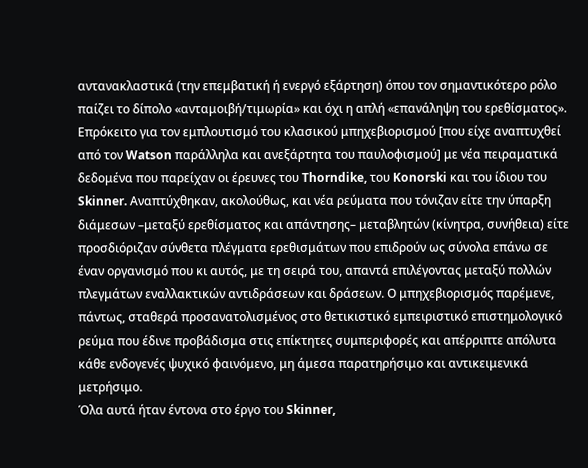αντανακλαστικά (την επεμβατική ή ενεργό εξάρτηση) όπου τον σημαντικότερο ρόλο παίζει το δίπολο «ανταμοιβή/τιμωρία» και όχι η απλή «επανάληψη του ερεθίσματος».
Επρόκειτο για τον εμπλουτισμό του κλασικού μπηχεβιορισμού [που είχε αναπτυχθεί από τον Watson παράλληλα και ανεξάρτητα του παυλοφισμού] με νέα πειραματικά δεδομένα που παρείχαν οι έρευνες του Thorndike, του Konorski και του ίδιου του Skinner. Αναπτύχθηκαν, ακολούθως, και νέα ρεύματα που τόνιζαν είτε την ύπαρξη διάμεσων –μεταξύ ερεθίσματος και απάντησης– μεταβλητών (κίνητρα, συνήθεια) είτε προσδιόριζαν σύνθετα πλέγματα ερεθισμάτων που επιδρούν ως σύνολα επάνω σε έναν οργανισμό που κι αυτός, με τη σειρά του, απαντά επιλέγοντας μεταξύ πολλών πλεγμάτων εναλλακτικών αντιδράσεων και δράσεων. Ο μπηχεβιορισμός παρέμενε, πάντως, σταθερά προσανατολισμένος στο θετικιστικό εμπειριστικό επιστημολογικό ρεύμα που έδινε προβάδισμα στις επίκτητες συμπεριφορές και απέρριπτε απόλυτα κάθε ενδογενές ψυχικό φαινόμενο, μη άμεσα παρατηρήσιμο και αντικειμενικά μετρήσιμο.
Όλα αυτά ήταν έντονα στο έργο του Skinner,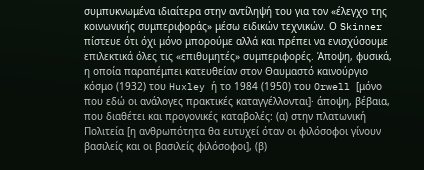συμπυκνωμένα ιδιαίτερα στην αντίληψή του για τον «έλεγχο της κοινωνικής συμπεριφοράς» μέσω ειδικών τεχνικών. Ο Skinner πίστευε ότι όχι μόνο μπορούμε αλλά και πρέπει να ενισχύσουμε επιλεκτικά όλες τις «επιθυμητές» συμπεριφορές. Άποψη, φυσικά, η οποία παραπέμπει κατευθείαν στον Θαυμαστό καινούργιο κόσμο (1932) του Huxley ή το 1984 (1950) του Orwell [μόνο που εδώ οι ανάλογες πρακτικές καταγγέλλονται]· άποψη, βέβαια, που διαθέτει και προγονικές καταβολές: (α) στην πλατωνική Πολιτεία [η ανθρωπότητα θα ευτυχεί όταν οι φιλόσοφοι γίνουν βασιλείς και οι βασιλείς φιλόσοφοι], (β)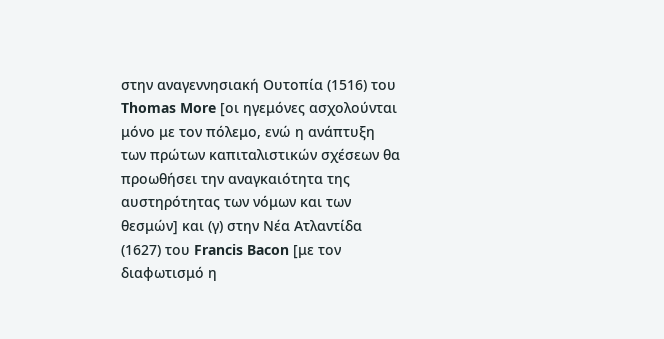στην αναγεννησιακή Ουτοπία (1516) του Thomas More [οι ηγεμόνες ασχολούνται μόνο με τον πόλεμο, ενώ η ανάπτυξη των πρώτων καπιταλιστικών σχέσεων θα προωθήσει την αναγκαιότητα της αυστηρότητας των νόμων και των θεσμών] και (γ) στην Νέα Ατλαντίδα (1627) του Francis Bacon [με τον διαφωτισμό η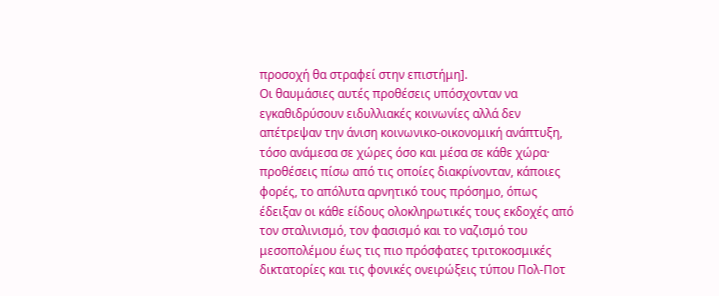προσοχή θα στραφεί στην επιστήμη].
Οι θαυμάσιες αυτές προθέσεις υπόσχονταν να εγκαθιδρύσουν ειδυλλιακές κοινωνίες αλλά δεν απέτρεψαν την άνιση κοινωνικο-οικονομική ανάπτυξη, τόσο ανάμεσα σε χώρες όσο και μέσα σε κάθε χώρα· προθέσεις πίσω από τις οποίες διακρίνονταν, κάποιες φορές, το απόλυτα αρνητικό τους πρόσημο, όπως έδειξαν οι κάθε είδους ολοκληρωτικές τους εκδοχές από τον σταλινισμό, τον φασισμό και το ναζισμό του μεσοπολέμου έως τις πιο πρόσφατες τριτοκοσμικές δικτατορίες και τις φονικές ονειρώξεις τύπου Πολ-Ποτ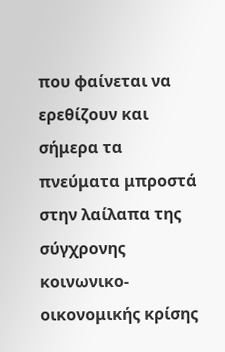που φαίνεται να ερεθίζουν και σήμερα τα πνεύματα μπροστά στην λαίλαπα της σύγχρονης κοινωνικο-οικονομικής κρίσης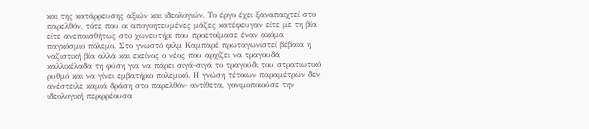και της κατάρρευσης αξιών και ιδεολογιών. Το έργο έχει ξαναπαιχτεί στο παρελθόν, τότε που οι απογοητευμένες μάζες κατέφευγαν είτε με τη βία είτε ανεπαισθήτως στο χωνευτήρι που προετοίμασε έναν ακόμα παγκόσμιο πόλεμο. Στο γνωστό φιλμ Καμπαρέ πρωταγωνιστεί βέβαια η ναζιστική βία αλλά και εκείνος ο νέος που αρχίζει να τραγουδά καλλικέλαδα τη φύση για να πάρει σιγά-σιγά το τραγούδι του στρατιωτικό ρυθμό και να γίνει εμβατήριο πολεμικό. Η γνώση τέτοιων παραμέτρων δεν ανέστειλε καμιά δράση στο παρελθόν· αντίθετα, γονιμοποιούσε την ιδεολογική περιρρέουσα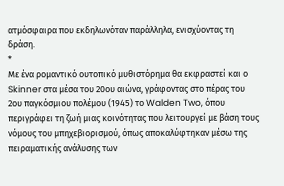ατμόσφαιρα που εκδηλωνόταν παράλληλα, ενισχύοντας τη δράση.
*
Με ένα ρομαντικό ουτοπικό μυθιστόρημα θα εκφραστεί και ο Skinner στα μέσα του 20ου αιώνα, γράφοντας στο πέρας του 2ου παγκόσμιου πολέμου (1945) το Walden Two, όπου περιγράφει τη ζωή μιας κοινότητας που λειτουργεί με βάση τους νόμους του μπηχεβιορισμού, όπως αποκαλύφτηκαν μέσω της πειραματικής ανάλυσης των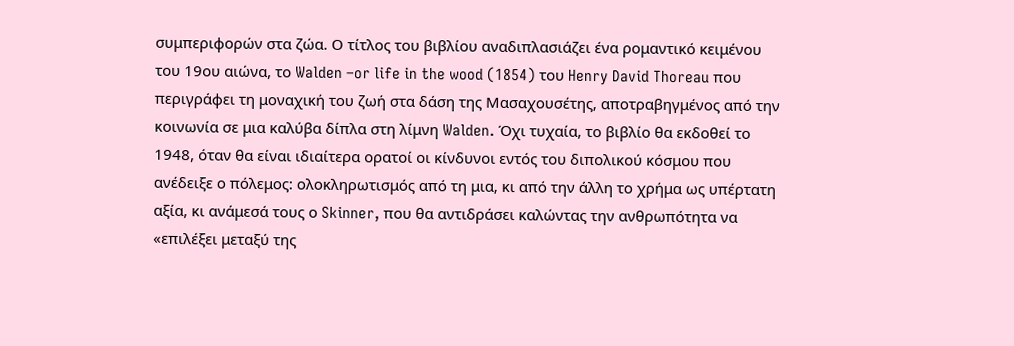συμπεριφορών στα ζώα. Ο τίτλος του βιβλίου αναδιπλασιάζει ένα ρομαντικό κειμένου του 19ου αιώνα, το Walden –or life in the wood (1854) του Henry David Thoreau που περιγράφει τη μοναχική του ζωή στα δάση της Μασαχουσέτης, αποτραβηγμένος από την κοινωνία σε μια καλύβα δίπλα στη λίμνη Walden. Όχι τυχαία, το βιβλίο θα εκδοθεί το 1948, όταν θα είναι ιδιαίτερα ορατοί οι κίνδυνοι εντός του διπολικού κόσμου που ανέδειξε ο πόλεμος: ολοκληρωτισμός από τη μια, κι από την άλλη το χρήμα ως υπέρτατη αξία, κι ανάμεσά τους ο Skinner, που θα αντιδράσει καλώντας την ανθρωπότητα να «επιλέξει μεταξύ της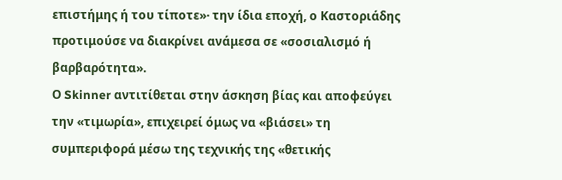επιστήμης ή του τίποτε»· την ίδια εποχή, ο Καστοριάδης προτιμούσε να διακρίνει ανάμεσα σε «σοσιαλισμό ή βαρβαρότητα».
Ο Skinner αντιτίθεται στην άσκηση βίας και αποφεύγει την «τιμωρία», επιχειρεί όμως να «βιάσει» τη συμπεριφορά μέσω της τεχνικής της «θετικής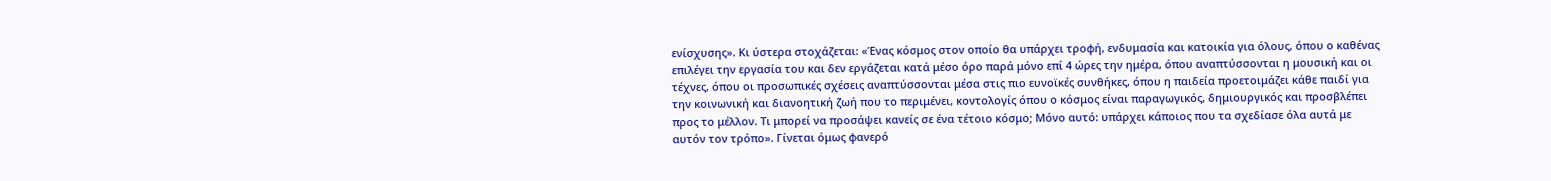ενίσχυσης». Κι ύστερα στοχάζεται: «Ένας κόσμος στον οποίο θα υπάρχει τροφή, ενδυμασία και κατοικία για όλους, όπου ο καθένας επιλέγει την εργασία του και δεν εργάζεται κατά μέσο όρο παρά μόνο επί 4 ώρες την ημέρα, όπου αναπτύσσονται η μουσική και οι τέχνες, όπου οι προσωπικές σχέσεις αναπτύσσονται μέσα στις πιο ευνοϊκές συνθήκες, όπου η παιδεία προετοιμάζει κάθε παιδί για την κοινωνική και διανοητική ζωή που το περιμένει, κοντολογίς όπου ο κόσμος είναι παραγωγικός, δημιουργικός και προσβλέπει προς το μέλλον. Τι μπορεί να προσάψει κανείς σε ένα τέτοιο κόσμο; Μόνο αυτό: υπάρχει κάποιος που τα σχεδίασε όλα αυτά με αυτόν τον τρόπο». Γίνεται όμως φανερό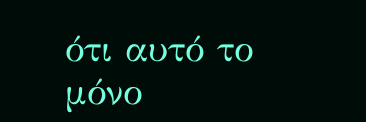ότι αυτό το μόνο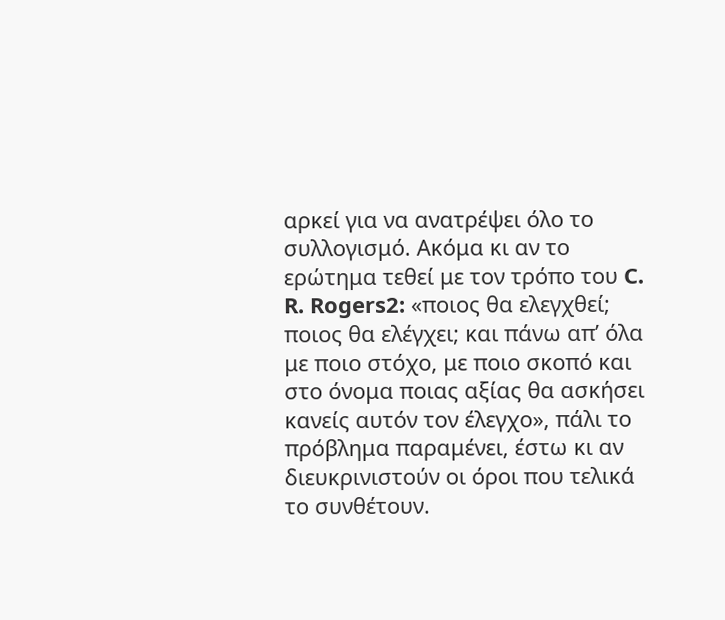αρκεί για να ανατρέψει όλο το συλλογισμό. Ακόμα κι αν το ερώτημα τεθεί με τον τρόπο του C. R. Rogers2: «ποιος θα ελεγχθεί; ποιος θα ελέγχει; και πάνω απ’ όλα με ποιο στόχο, με ποιο σκοπό και στο όνομα ποιας αξίας θα ασκήσει κανείς αυτόν τον έλεγχο», πάλι το πρόβλημα παραμένει, έστω κι αν διευκρινιστούν οι όροι που τελικά το συνθέτουν.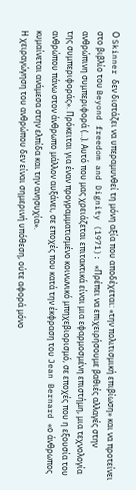Ο Skinner δεν διστάζει να υπεραμυνθεί τη μόνη αξία που αποδέχεται: «την πολιτισμική επιβίωση» και να προτείνει στο βιβλίο του Beyond freedom and Dignity (1971): «Πρέπει να επιχειρήσουμε βαθιές αλλαγές στην ανθρώπινη συμπεριφορά (…). Αυτό που μας χρειάζεται επιτακτικά είναι μια εφαρμοσμένη επιστήμη, μια τεχνολογία της συμπεριφοράς». Πρόκειται για έναν προγραμματισμένο κοινωνικό μπηχεβιορισμό, σε εποχές που η εξουσία του ανθρώπου πάνω στον άνθρωπο μάλλον αυξάνει, σε εποχές που κατά την έκφραση του Jean Bernard «ο άνθρωπος κυμαίνεται ανάμεσα στην ελπίδα και την ανησυχία».
Η χειραγώγηση του ανθρώπου δεν είναι σημερινή υπόθεση, ούτε αφορά μόνο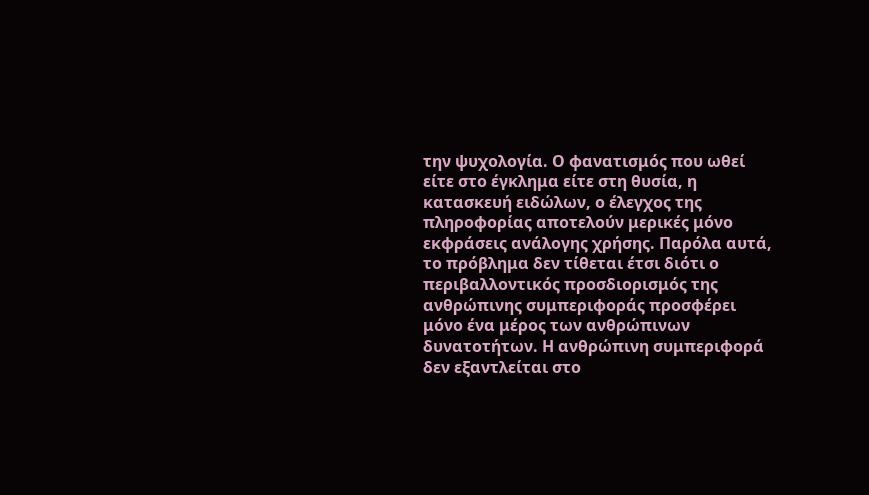την ψυχολογία. Ο φανατισμός που ωθεί είτε στο έγκλημα είτε στη θυσία, η κατασκευή ειδώλων, ο έλεγχος της πληροφορίας αποτελούν μερικές μόνο εκφράσεις ανάλογης χρήσης. Παρόλα αυτά, το πρόβλημα δεν τίθεται έτσι διότι ο περιβαλλοντικός προσδιορισμός της ανθρώπινης συμπεριφοράς προσφέρει μόνο ένα μέρος των ανθρώπινων δυνατοτήτων. Η ανθρώπινη συμπεριφορά δεν εξαντλείται στο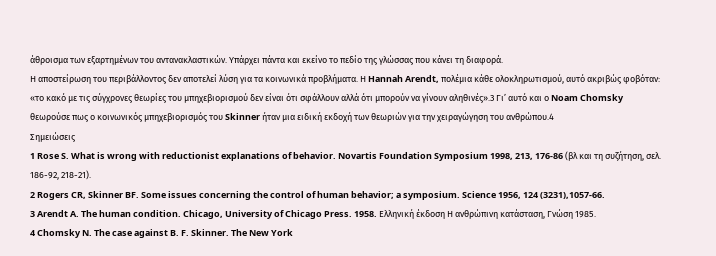άθροισμα των εξαρτημένων του αντανακλαστικών. Υπάρχει πάντα και εκείνο το πεδίο της γλώσσας που κάνει τη διαφορά.
Η αποστείρωση του περιβάλλοντος δεν αποτελεί λύση για τα κοινωνικά προβλήματα. Η Hannah Arendt, πολέμια κάθε ολοκληρωτισμού, αυτό ακριβώς φοβόταν: «το κακό με τις σύγχρονες θεωρίες του μπηχεβιορισμού δεν είναι ότι σφάλλουν αλλά ότι μπορούν να γίνουν αληθινές».3 Γι’ αυτό και ο Noam Chomsky θεωρούσε πως ο κοινωνικός μπηχεβιορισμός του Skinner ήταν μια ειδική εκδοχή των θεωριών για την χειραγώγηση του ανθρώπου.4
Σημειώσεις
1 Rose S. What is wrong with reductionist explanations of behavior. Novartis Foundation Symposium 1998, 213, 176-86 (βλ και τη συζήτηση, σελ. 186-92, 218-21).
2 Rogers CR, Skinner BF. Some issues concerning the control of human behavior; a symposium. Science 1956, 124 (3231),1057-66.
3 Arendt A. The human condition. Chicago, University of Chicago Press. 1958. Ελληνική έκδοση Η ανθρώπινη κατάσταση, Γνώση 1985.
4 Chomsky N. The case against B. F. Skinner. The New York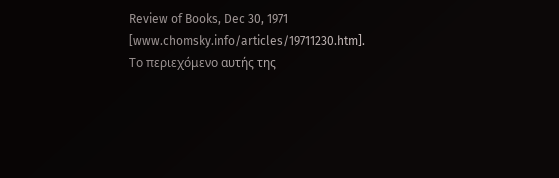Review of Books, Dec 30, 1971 [www.chomsky.info/articles/19711230.htm].
Το περιεχόμενο αυτής της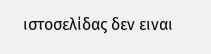ιστοσελίδας δεν ειναι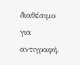διαθέσιμο για αντιγραφή.